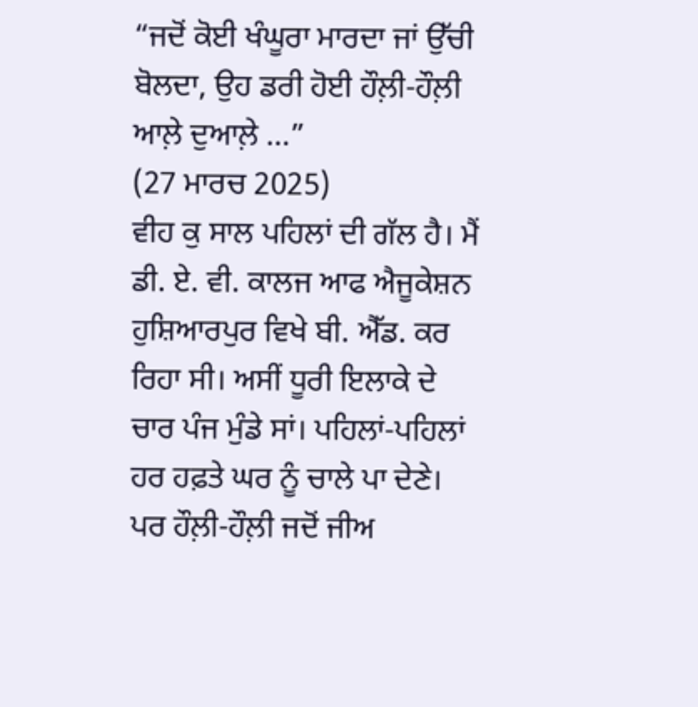“ਜਦੋਂ ਕੋਈ ਖੰਘੂਰਾ ਮਾਰਦਾ ਜਾਂ ਉੱਚੀ ਬੋਲਦਾ, ਉਹ ਡਰੀ ਹੋਈ ਹੌਲ਼ੀ-ਹੌਲ਼ੀ ਆਲ਼ੇ ਦੁਆਲ਼ੇ ...”
(27 ਮਾਰਚ 2025)
ਵੀਹ ਕੁ ਸਾਲ ਪਹਿਲਾਂ ਦੀ ਗੱਲ ਹੈ। ਮੈਂ ਡੀ. ਏ. ਵੀ. ਕਾਲਜ ਆਫ ਐਜੂਕੇਸ਼ਨ ਹੁਸ਼ਿਆਰਪੁਰ ਵਿਖੇ ਬੀ. ਐੱਡ. ਕਰ ਰਿਹਾ ਸੀ। ਅਸੀਂ ਧੂਰੀ ਇਲਾਕੇ ਦੇ ਚਾਰ ਪੰਜ ਮੁੰਡੇ ਸਾਂ। ਪਹਿਲਾਂ-ਪਹਿਲਾਂ ਹਰ ਹਫ਼ਤੇ ਘਰ ਨੂੰ ਚਾਲੇ ਪਾ ਦੇਣੇ। ਪਰ ਹੌਲ਼ੀ-ਹੌਲ਼ੀ ਜਦੋਂ ਜੀਅ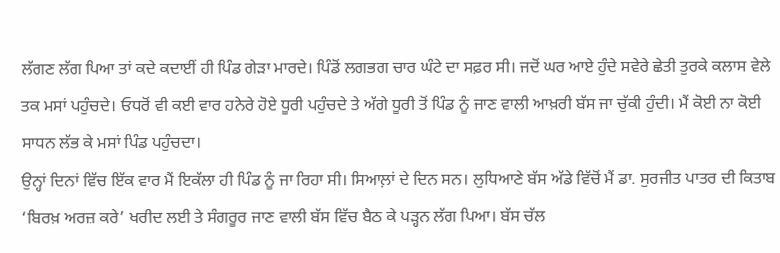ਲੱਗਣ ਲੱਗ ਪਿਆ ਤਾਂ ਕਦੇ ਕਦਾਈਂ ਹੀ ਪਿੰਡ ਗੇੜਾ ਮਾਰਦੇ। ਪਿੰਡੋਂ ਲਗਭਗ ਚਾਰ ਘੰਟੇ ਦਾ ਸਫ਼ਰ ਸੀ। ਜਦੋਂ ਘਰ ਆਏ ਹੁੰਦੇ ਸਵੇਰੇ ਛੇਤੀ ਤੁਰਕੇ ਕਲਾਸ ਵੇਲੇ ਤਕ ਮਸਾਂ ਪਹੁੰਚਦੇ। ਓਧਰੋਂ ਵੀ ਕਈ ਵਾਰ ਹਨੇਰੇ ਹੋਏ ਧੂਰੀ ਪਹੁੰਚਦੇ ਤੇ ਅੱਗੇ ਧੂਰੀ ਤੋਂ ਪਿੰਡ ਨੂੰ ਜਾਣ ਵਾਲੀ ਆਖ਼ਰੀ ਬੱਸ ਜਾ ਚੁੱਕੀ ਹੁੰਦੀ। ਮੈਂ ਕੋਈ ਨਾ ਕੋਈ ਸਾਧਨ ਲੱਭ ਕੇ ਮਸਾਂ ਪਿੰਡ ਪਹੁੰਚਦਾ।
ਉਨ੍ਹਾਂ ਦਿਨਾਂ ਵਿੱਚ ਇੱਕ ਵਾਰ ਮੈਂ ਇਕੱਲਾ ਹੀ ਪਿੰਡ ਨੂੰ ਜਾ ਰਿਹਾ ਸੀ। ਸਿਆਲ਼ਾਂ ਦੇ ਦਿਨ ਸਨ। ਲੁਧਿਆਣੇ ਬੱਸ ਅੱਡੇ ਵਿੱਚੋਂ ਮੈਂ ਡਾ. ਸੁਰਜੀਤ ਪਾਤਰ ਦੀ ਕਿਤਾਬ ‘ਬਿਰਖ਼ ਅਰਜ਼ ਕਰੇ’ ਖਰੀਦ ਲਈ ਤੇ ਸੰਗਰੂਰ ਜਾਣ ਵਾਲੀ ਬੱਸ ਵਿੱਚ ਬੈਠ ਕੇ ਪੜ੍ਹਨ ਲੱਗ ਪਿਆ। ਬੱਸ ਚੱਲ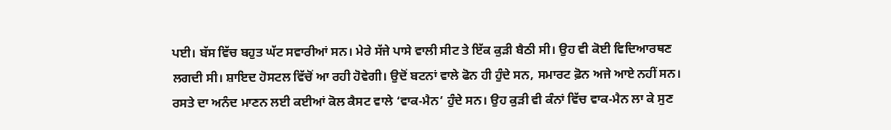ਪਈ। ਬੱਸ ਵਿੱਚ ਬਹੁਤ ਘੱਟ ਸਵਾਰੀਆਂ ਸਨ। ਮੇਰੇ ਸੱਜੇ ਪਾਸੇ ਵਾਲੀ ਸੀਟ ਤੇ ਇੱਕ ਕੁੜੀ ਬੈਠੀ ਸੀ। ਉਹ ਵੀ ਕੋਈ ਵਿਦਿਆਰਥਣ ਲਗਦੀ ਸੀ। ਸ਼ਾਇਦ ਹੋਸਟਲ ਵਿੱਚੋਂ ਆ ਰਹੀ ਹੋਵੇਗੀ। ਉਦੋਂ ਬਟਨਾਂ ਵਾਲੇ ਫੋਨ ਹੀ ਹੁੰਦੇ ਸਨ, ਸਮਾਰਟ ਫ਼ੋਨ ਅਜੇ ਆਏ ਨਹੀਂ ਸਨ। ਰਸਤੇ ਦਾ ਅਨੰਦ ਮਾਣਨ ਲਈ ਕਈਆਂ ਕੋਲ ਕੈਸਟ ਵਾਲੇ ‘ਵਾਕ-ਮੈਨ’ ਹੁੰਦੇ ਸਨ। ਉਹ ਕੁੜੀ ਵੀ ਕੰਨਾਂ ਵਿੱਚ ਵਾਕ-ਮੈਨ ਲਾ ਕੇ ਸੁਣ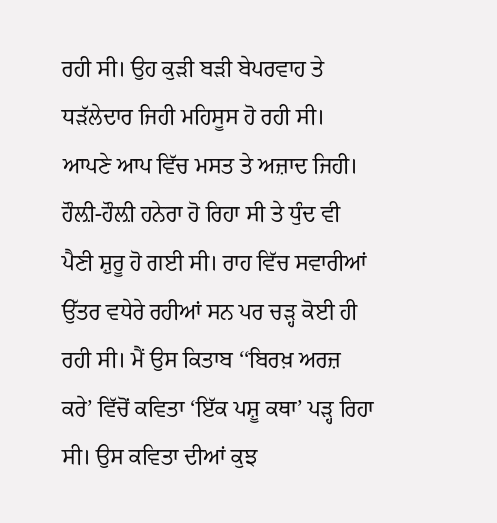ਰਹੀ ਸੀ। ਉਹ ਕੁੜੀ ਬੜੀ ਬੇਪਰਵਾਹ ਤੇ ਧੜੱਲੇਦਾਰ ਜਿਹੀ ਮਹਿਸੂਸ ਹੋ ਰਹੀ ਸੀ। ਆਪਣੇ ਆਪ ਵਿੱਚ ਮਸਤ ਤੇ ਅਜ਼ਾਦ ਜਿਹੀ। ਹੌਲ਼ੀ-ਹੌਲ਼ੀ ਹਨੇਰਾ ਹੋ ਰਿਹਾ ਸੀ ਤੇ ਧੁੰਦ ਵੀ ਪੈਣੀ ਸ਼ੁਰੂ ਹੋ ਗਈ ਸੀ। ਰਾਹ ਵਿੱਚ ਸਵਾਰੀਆਂ ਉੱਤਰ ਵਧੇਰੇ ਰਹੀਆਂ ਸਨ ਪਰ ਚੜ੍ਹ ਕੋਈ ਹੀ ਰਹੀ ਸੀ। ਮੈਂ ਉਸ ਕਿਤਾਬ ‘‘ਬਿਰਖ਼ ਅਰਜ਼ ਕਰੇ’ ਵਿੱਚੋਂ ਕਵਿਤਾ ‘ਇੱਕ ਪਸ਼ੂ ਕਥਾ’ ਪੜ੍ਹ ਰਿਹਾ ਸੀ। ਉਸ ਕਵਿਤਾ ਦੀਆਂ ਕੁਝ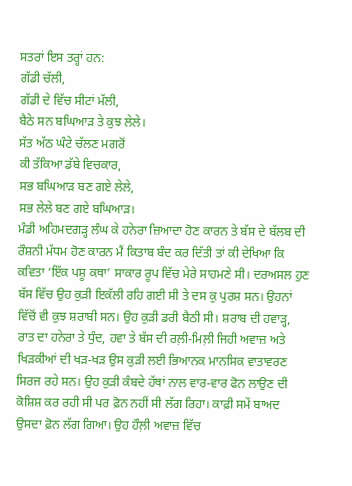ਸਤਰਾਂ ਇਸ ਤਰ੍ਹਾਂ ਹਨ:
ਗੱਡੀ ਚੱਲੀ,
ਗੱਡੀ ਦੇ ਵਿੱਚ ਸੀਟਾਂ ਮੱਲੀ,
ਬੈਠੇ ਸਨ ਬਘਿਆੜ ਤੇ ਕੁਝ ਲੇਲੇ।
ਸੱਤ ਅੱਠ ਘੰਟੇ ਚੱਲਣ ਮਗਰੋਂ
ਕੀ ਤੱਕਿਆ ਡੱਬੇ ਵਿਚਕਾਰ,
ਸਭ ਬਘਿਆੜ ਬਣ ਗਏ ਲੇਲੇ,
ਸਭ ਲੇਲੇ ਬਣ ਗਏ ਬਘਿਆੜ।
ਮੰਡੀ ਅਹਿਮਦਗੜ੍ਹ ਲੰਘ ਕੇ ਹਨੇਰਾ ਜ਼ਿਆਦਾ ਹੋਣ ਕਾਰਨ ਤੇ ਬੱਸ ਦੇ ਬੱਲਬ ਦੀ ਰੌਸ਼ਨੀ ਮੱਧਮ ਹੋਣ ਕਾਰਨ ਮੈਂ ਕਿਤਾਬ ਬੰਦ ਕਰ ਦਿੱਤੀ ਤਾਂ ਕੀ ਦੇਖਿਆ ਕਿ ਕਵਿਤਾ ‘ਇੱਕ ਪਸ਼ੂ ਕਥਾ’ ਸਾਕਾਰ ਰੂਪ ਵਿੱਚ ਮੇਰੇ ਸਾਹਮਣੇ ਸੀ। ਦਰਅਸਲ ਹੁਣ ਬੱਸ ਵਿੱਚ ਉਹ ਕੁੜੀ ਇਕੱਲੀ ਰਹਿ ਗਈ ਸੀ ਤੇ ਦਸ ਕੁ ਪੁਰਸ਼ ਸਨ। ਉਹਨਾਂ ਵਿੱਚੋਂ ਵੀ ਕੁਝ ਸ਼ਰਾਬੀ ਸਨ। ਉਹ ਕੁੜੀ ਡਰੀ ਬੈਠੀ ਸੀ। ਸ਼ਰਾਬ ਦੀ ਹਵਾੜ੍ਹ, ਰਾਤ ਦਾ ਹਨੇਰਾ ਤੇ ਧੁੰਦ, ਹਵਾ ਤੇ ਬੱਸ ਦੀ ਰਲ਼ੀ-ਮਿਲ਼ੀ ਜਿਹੀ ਅਵਾਜ਼ ਅਤੇ ਖਿੜਕੀਆਂ ਦੀ ਖੜ-ਖੜ ਉਸ ਕੁੜੀ ਲਈ ਭਿਆਨਕ ਮਾਨਸਿਕ ਵਾਤਾਵਰਣ ਸਿਰਜ ਰਹੇ ਸਨ। ਉਹ ਕੁੜੀ ਕੰਬਦੇ ਹੱਥਾਂ ਨਾਲ ਵਾਰ-ਵਾਰ ਫੋਨ ਲਾਉਣ ਦੀ ਕੋਸ਼ਿਸ਼ ਕਰ ਰਹੀ ਸੀ ਪਰ ਫ਼ੋਨ ਨਹੀਂ ਸੀ ਲੱਗ ਰਿਹਾ। ਕਾਫ਼ੀ ਸਮੇਂ ਬਾਅਦ ਉਸਦਾ ਫ਼ੋਨ ਲੱਗ ਗਿਆ। ਉਹ ਹੌਲ਼ੀ ਅਵਾਜ਼ ਵਿੱਚ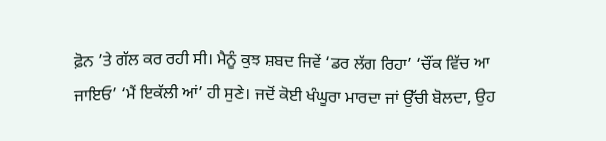ਫ਼ੋਨ ’ਤੇ ਗੱਲ ਕਰ ਰਹੀ ਸੀ। ਮੈਨੂੰ ਕੁਝ ਸ਼ਬਦ ਜਿਵੇਂ ‘ਡਰ ਲੱਗ ਰਿਹਾ’ ‘ਚੌਂਕ ਵਿੱਚ ਆ ਜਾਇਓ’ ‘ਮੈਂ ਇਕੱਲੀ ਆਂ’ ਹੀ ਸੁਣੇ। ਜਦੋਂ ਕੋਈ ਖੰਘੂਰਾ ਮਾਰਦਾ ਜਾਂ ਉੱਚੀ ਬੋਲਦਾ, ਉਹ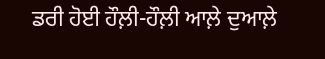ਡਰੀ ਹੋਈ ਹੌਲ਼ੀ-ਹੌਲ਼ੀ ਆਲ਼ੇ ਦੁਆਲ਼ੇ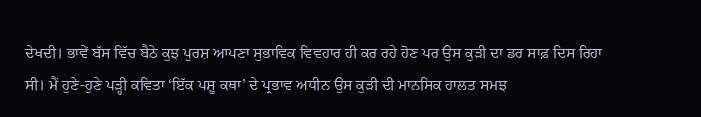ਦੇਖਦੀ। ਭਾਵੇਂ ਬੱਸ ਵਿੱਚ ਬੈਠੇ ਕੁਝ ਪੁਰਸ਼ ਆਪਣਾ ਸੁਭਾਵਿਕ ਵਿਵਹਾਰ ਹੀ ਕਰ ਰਹੇ ਹੋਣ ਪਰ ਉਸ ਕੁੜੀ ਦਾ ਡਰ ਸਾਫ਼ ਦਿਸ ਰਿਹਾ ਸੀ। ਮੈਂ ਹੁਣੇ-ਹੁਣੇ ਪੜ੍ਹੀ ਕਵਿਤਾ ‘ਇੱਕ ਪਸ਼ੂ ਕਥਾ’ ਦੇ ਪ੍ਰਭਾਵ ਅਧੀਨ ਉਸ ਕੁੜੀ ਦੀ ਮਾਨਸਿਕ ਹਾਲਤ ਸਮਝ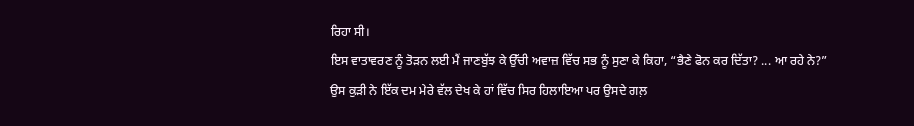ਰਿਹਾ ਸੀ।
ਇਸ ਵਾਤਾਵਰਣ ਨੂੰ ਤੋੜਨ ਲਈ ਮੈਂ ਜਾਣਬੁੱਝ ਕੇ ਉੱਚੀ ਅਵਾਜ਼ ਵਿੱਚ ਸਭ ਨੂੰ ਸੁਣਾ ਕੇ ਕਿਹਾ, “ਭੈਣੇ ਫੋਨ ਕਰ ਦਿੱਤਾ? ... ਆ ਰਹੇ ਨੇ?”
ਉਸ ਕੁੜੀ ਨੇ ਇੱਕ ਦਮ ਮੇਰੇ ਵੱਲ ਦੇਖ ਕੇ ਹਾਂ ਵਿੱਚ ਸਿਰ ਹਿਲਾਇਆ ਪਰ ਉਸਦੇ ਗਲ਼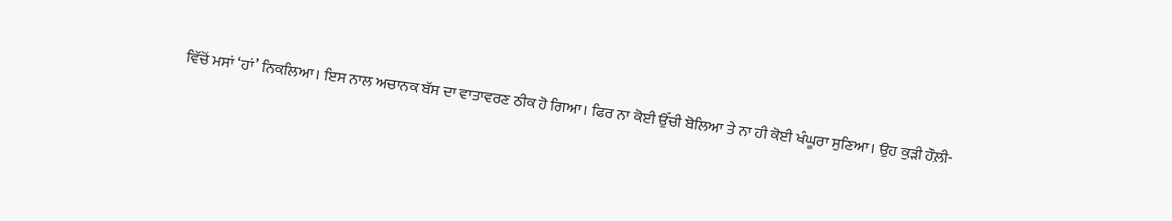ਵਿੱਚੋਂ ਮਸਾਂ ‘ਹਾਂ’ ਨਿਕਲਿਆ। ਇਸ ਨਾਲ ਅਚਾਨਕ ਬੱਸ ਦਾ ਵਾਤਾਵਰਣ ਠੀਕ ਹੋ ਗਿਆ। ਫਿਰ ਨਾ ਕੋਈ ਉੱਚੀ ਬੋਲਿਆ ਤੇ ਨਾ ਹੀ ਕੋਈ ਖੰਘੂਰਾ ਸੁਣਿਆ। ਉਹ ਕੁੜੀ ਹੌਲ਼ੀ-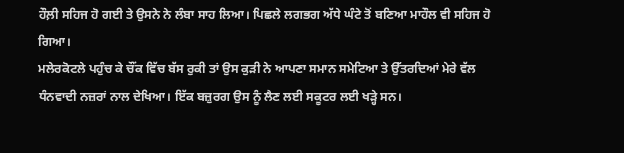ਹੌਲ਼ੀ ਸਹਿਜ ਹੋ ਗਈ ਤੇ ਉਸਨੇ ਨੇ ਲੰਬਾ ਸਾਹ ਲਿਆ। ਪਿਛਲੇ ਲਗਭਗ ਅੱਧੇ ਘੰਟੇ ਤੋਂ ਬਣਿਆ ਮਾਹੌਲ ਵੀ ਸਹਿਜ ਹੋ ਗਿਆ।
ਮਲੇਰਕੋਟਲੇ ਪਹੁੰਚ ਕੇ ਚੌਂਕ ਵਿੱਚ ਬੱਸ ਰੁਕੀ ਤਾਂ ਉਸ ਕੁੜੀ ਨੇ ਆਪਣਾ ਸਮਾਨ ਸਮੇਟਿਆ ਤੇ ਉੱਤਰਦਿਆਂ ਮੇਰੇ ਵੱਲ ਧੰਨਵਾਦੀ ਨਜ਼ਰਾਂ ਨਾਲ ਦੇਖਿਆ। ਇੱਕ ਬਜ਼ੁਰਗ ਉਸ ਨੂੰ ਲੈਣ ਲਈ ਸਕੂਟਰ ਲਈ ਖੜ੍ਹੇ ਸਨ।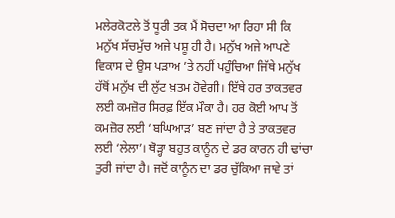ਮਲੇਰਕੋਟਲੇ ਤੋਂ ਧੂਰੀ ਤਕ ਮੈਂ ਸੋਚਦਾ ਆ ਰਿਹਾ ਸੀ ਕਿ ਮਨੁੱਖ ਸੱਚਮੁੱਚ ਅਜੇ ਪਸ਼ੂ ਹੀ ਹੈ। ਮਨੁੱਖ ਅਜੇ ਆਪਣੇ ਵਿਕਾਸ ਦੇ ਉਸ ਪੜਾਅ ’ਤੇ ਨਹੀਂ ਪਹੁੰਚਿਆ ਜਿੱਥੇ ਮਨੁੱਖ ਹੱਥੋਂ ਮਨੁੱਖ ਦੀ ਲੁੱਟ ਖ਼ਤਮ ਹੋਵੇਗੀ। ਇੱਥੇ ਹਰ ਤਾਕਤਵਰ ਲਈ ਕਮਜ਼ੋਰ ਸਿਰਫ਼ ਇੱਕ ਮੌਕਾ ਹੈ। ਹਰ ਕੋਈ ਆਪ ਤੋਂ ਕਮਜ਼ੋਰ ਲਈ ‘ਬਘਿਆੜ’ ਬਣ ਜਾਂਦਾ ਹੈ ਤੇ ਤਾਕਤਵਰ ਲਈ ‘ਲੇਲਾ’। ਥੋੜ੍ਹਾ ਬਹੁਤ ਕਾਨੂੰਨ ਦੇ ਡਰ ਕਾਰਨ ਹੀ ਢਾਂਚਾ ਤੁਰੀ ਜਾਂਦਾ ਹੈ। ਜਦੋਂ ਕਾਨੂੰਨ ਦਾ ਡਰ ਚੁੱਕਿਆ ਜਾਵੇ ਤਾਂ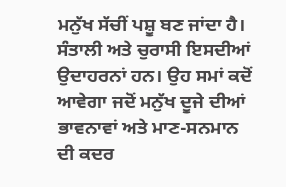ਮਨੁੱਖ ਸੱਚੀਂ ਪਸ਼ੂ ਬਣ ਜਾਂਦਾ ਹੈ। ਸੰਤਾਲੀ ਅਤੇ ਚੁਰਾਸੀ ਇਸਦੀਆਂ ਉਦਾਹਰਨਾਂ ਹਨ। ਉਹ ਸਮਾਂ ਕਦੋਂ ਆਵੇਗਾ ਜਦੋਂ ਮਨੁੱਖ ਦੂਜੇ ਦੀਆਂ ਭਾਵਨਾਵਾਂ ਅਤੇ ਮਾਣ-ਸਨਮਾਨ ਦੀ ਕਦਰ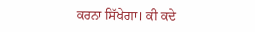ਕਰਨਾ ਸਿੱਖੇਗਾ। ਕੀ ਕਦੇ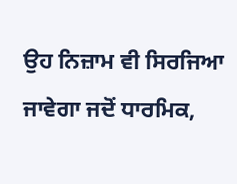ਉਹ ਨਿਜ਼ਾਮ ਵੀ ਸਿਰਜਿਆ ਜਾਵੇਗਾ ਜਦੋਂ ਧਾਰਮਿਕ,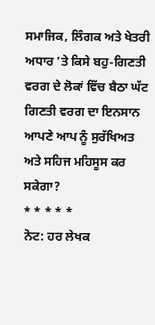ਸਮਾਜਿਕ, ਲਿੰਗਕ ਅਤੇ ਖੇਤਰੀ ਅਧਾਰ ’ਤੇ ਕਿਸੇ ਬਹੁ-ਗਿਣਤੀ ਵਰਗ ਦੇ ਲੋਕਾਂ ਵਿੱਚ ਬੈਠਾ ਘੱਟ ਗਿਣਤੀ ਵਰਗ ਦਾ ਇਨਸਾਨ ਆਪਣੇ ਆਪ ਨੂੰ ਸੁਰੱਖਿਅਤ ਅਤੇ ਸਹਿਜ ਮਹਿਸੂਸ ਕਰ ਸਕੇਗਾ?
* * * * *
ਨੋਟ: ਹਰ ਲੇਖਕ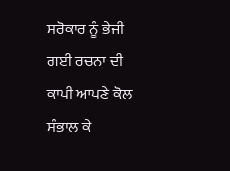ਸਰੋਕਾਰ ਨੂੰ ਭੇਜੀ ਗਈ ਰਚਨਾ ਦੀ ਕਾਪੀ ਆਪਣੇ ਕੋਲ ਸੰਭਾਲ ਕੇ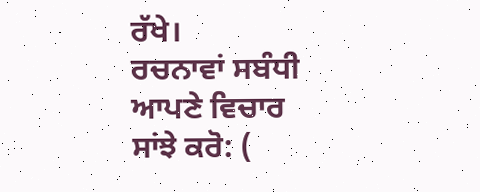ਰੱਖੇ।
ਰਚਨਾਵਾਂ ਸਬੰਧੀ ਆਪਣੇ ਵਿਚਾਰ ਸਾਂਝੇ ਕਰੋ: (